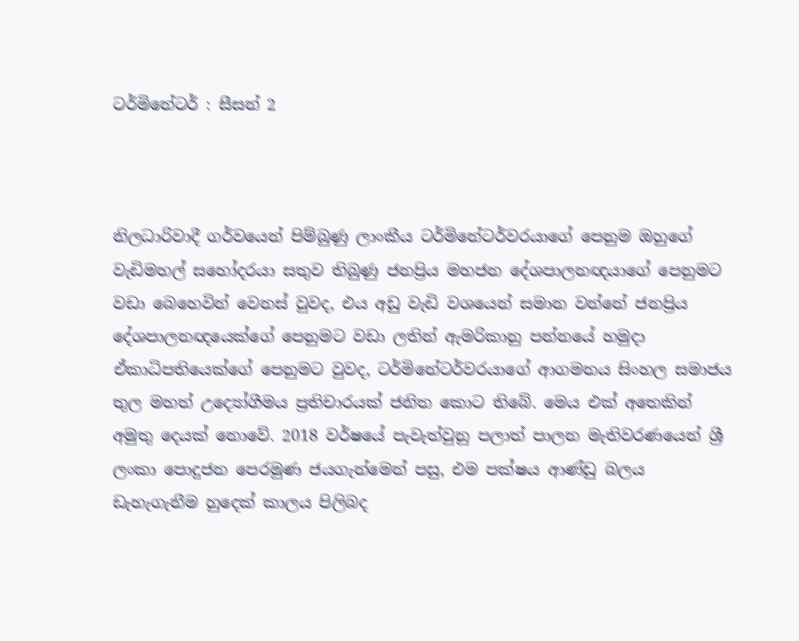ටර්මිනේටර් : සීසන් 2



නිලධාරිවාදී ගර්වයෙන් පිම්බුණු ලාංකීය ටර්මිනේටර්වරයාගේ පෙනුම ඔහුගේ  වැඩිමහල් සහෝදරයා සතුව තිබුණු ජනප්‍රිය මහජන දේශපාලනඥයාගේ පෙනුමට වඩා බෙහෙවින් වෙනස් වුවද, එය අඩු වැඩි වශයෙන් සමාන වන්නේ ජනප්‍රිය දේශපාලනඥයෙක්ගේ පෙනුමට වඩා ලතින් ඇමරිකානු පන්නයේ හමුදා ඒකාධිපතියෙක්ගේ පෙනුමට වුවද, ටර්මිනේටර්වරයාගේ ආගමනය සිංහල සමාජය තුල මහත් උද්‍යෝගීමය ප්‍රතිචාරයක් ජනිත කොට තිබේ. මෙය එක් අතෙකින් අමුතු දෙයක් නොවේ. 2018 වර්ෂයේ පැවැත්වුනු පලාත් පාලන මැතිවරණයෙන් ශ්‍රී ලංකා පොදුජන පෙරමුණ ජයගැන්මෙන් පසු, එම පක්ෂය ආණ්ඩු බලය ඩැහැගැනීම හුදෙක් කාලය පිලිබද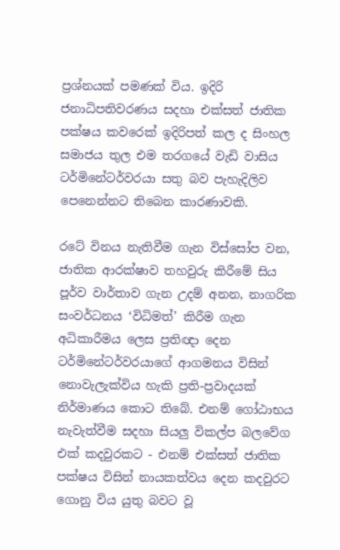ප්‍රශ්නයක් පමණක් විය. ඉදිරි ජනාධිපතිවරණය සදහා එක්සත් ජාතික පක්ෂය කවරෙක් ඉදිරිපත් කල ද සිංහල සමාජය තුල එම තරගයේ වැඩි වාසිය ටර්මිනේටර්වරයා සතු බව පැහැදිලිව පෙනෙන්නට තිබෙන කාරණාවකි.

රටේ විනය නැතිවීම ගැන විස්සෝප වන, ජාතික ආරක්ෂාව තහවුරු කිරීමේ සිය පූර්ව වාර්තාව ගැන උදම් අනන, නාගරික සංවර්ධනය ‘විධිමත්’ කිරීම ගැන අධිකාරීමය ලෙස ප්‍රතිඥා දෙන ටර්මිනේටර්වරයාගේ ආගමනය විසින් නොවැලැක්විය හැකි ප්‍රති-ප්‍රවාදයක් නිර්මාණය කොට තිබේ. එනම් ගෝඨාභය නැවැත්වීම සදහා සියලු විකල්ප බලවේග එක් කදවුරකට - එනම් එක්සත් ජාතික පක්ෂය විසින් නායකත්වය දෙන කදවුරට ගොනු විය යුතු බවට වූ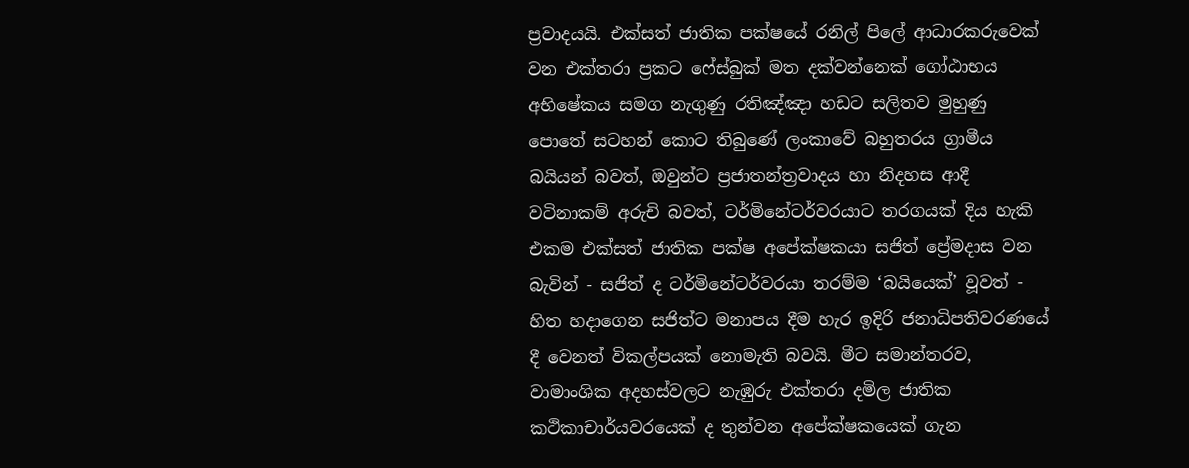ප්‍රවාදයයි. එක්සත් ජාතික පක්ෂයේ රනිල් පිලේ ආධාරකරුවෙක් වන එක්තරා ප්‍රකට ෆේස්බුක් මත දක්වන්නෙක් ගෝඨාභය අභිෂේකය සමග නැගුණු රතිඤ්ඤා හඩට සලිතව මුහුණු පොතේ සටහන් කොට තිබුණේ ලංකාවේ බහුතරය ග්‍රාමීය බයියන් බවත්, ඔවුන්ට ප්‍රජාතන්ත්‍රවාදය හා නිදහස ආදී වටිනාකම් අරුචි බවත්, ටර්මිනේටර්වරයාට තරගයක් දිය හැකි එකම එක්සත් ජාතික පක්ෂ අපේක්ෂකයා සජිත් ප්‍රේමදාස වන බැවින් - සජිත් ද ටර්මිනේටර්වරයා තරම්ම ‘බයියෙක්’ වූවත් - හිත හදාගෙන සජිත්ට මනාපය දීම හැර ඉදිරි ජනාධිපතිවරණයේ දී වෙනත් විකල්පයක් නොමැති බවයි. මීට සමාන්තරව, වාමාංශික අදහස්වලට නැඹුරු එක්තරා දමිල ජාතික කථිකාචාර්යවරයෙක් ද තුන්වන අපේක්ෂකයෙක් ගැන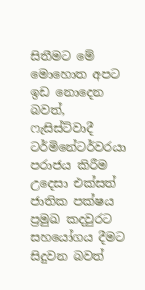සිතීමට මේ මොහොත අපට ඉඩ නොදෙන බවත්, ෆැසිස්ට්වාදී ටර්මිනේටර්වරයා පරාජය කිරීම උදෙසා එක්සත් ජාතික පක්ෂය ප්‍රමුඛ කදවුරට සහයෝගය දීමට සිදුවන බවත්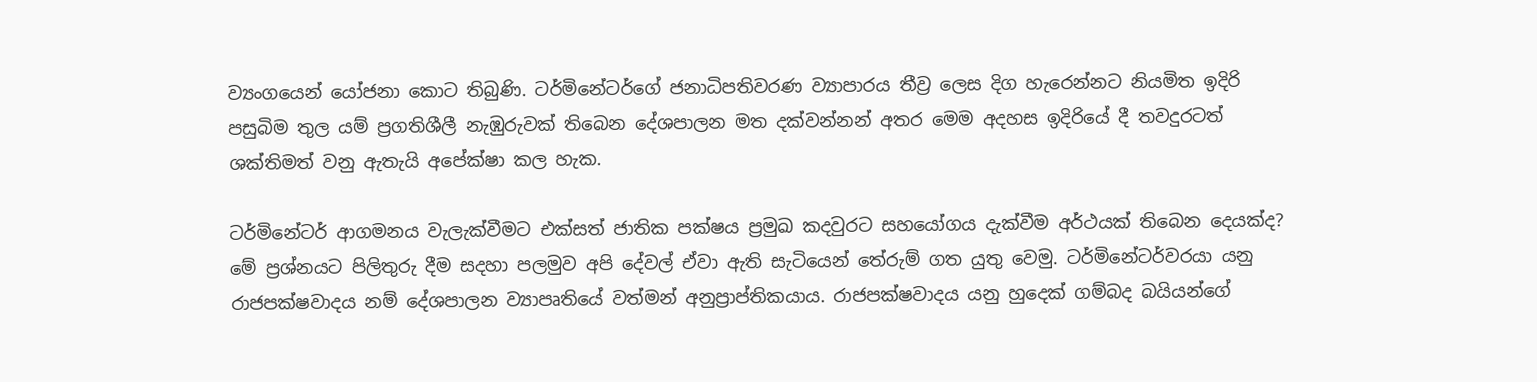ව්‍යංගයෙන් යෝජනා කොට තිබුණි. ටර්මිනේටර්ගේ ජනාධිපතිවරණ ව්‍යාපාරය තීව්‍ර ලෙස දිග හැරෙන්නට නියමිත ඉදිරි පසුබිම තුල යම් ප්‍රගතිශීලී නැඹුරුවක් තිබෙන දේශපාලන මත දක්වන්නන් අතර මෙම අදහස ඉදිරියේ දී තවදුරටත් ශක්තිමත් වනු ඇතැයි අපේක්ෂා කල හැක.

ටර්මිනේටර් ආගමනය වැලැක්වීමට එක්සත් ජාතික පක්ෂය ප්‍රමුඛ කදවුරට සහයෝගය දැක්වීම අර්ථයක් තිබෙන දෙයක්ද? මේ ප්‍රශ්නයට පිලිතුරු දීම සදහා පලමුව අපි දේවල් ඒවා ඇති සැටියෙන් තේරුම් ගත යුතු වෙමු. ටර්මිනේටර්වරයා යනු රාජපක්ෂවාදය නම් දේශපාලන ව්‍යාපෘතියේ වත්මන් අනුප්‍රාප්තිකයාය. රාජපක්ෂවාදය යනු හුදෙක් ගම්බද බයියන්ගේ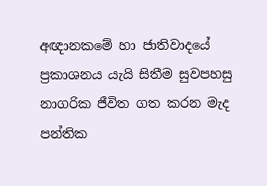අඥානකමේ හා ජාතිවාදයේ ප්‍රකාශනය යැයි සිතීම සුවපහසු නාගරික ජීවිත ගත කරන මැද පන්තික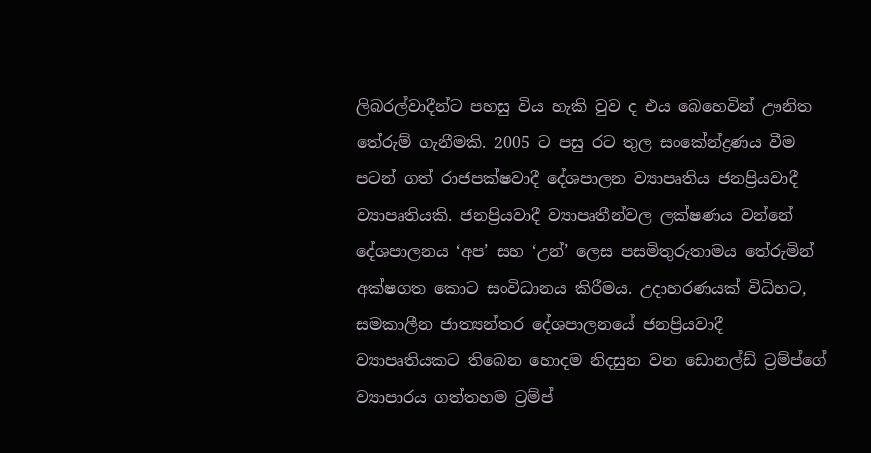ලිබරල්වාදීන්ට පහසු විය හැකි වුව ද එය බෙහෙවින් ඌනිත තේරුම් ගැනීමකි. 2005 ට පසු රට තුල සංකේන්ද්‍රණය වීම පටන් ගත් රාජපක්ෂවාදී දේශපාලන ව්‍යාපෘතිය ජනප්‍රියවාදී ව්‍යාපෘතියකි. ජනප්‍රියවාදී ව්‍යාපෘතීන්වල ලක්ෂණය වන්නේ දේශපාලනය ‘අප’ සහ ‘උන්’ ලෙස පසමිතුරුතාමය තේරුමින් අක්ෂගත කොට සංවිධානය කිරීමය. උදාහරණයක් විධිහට, සමකාලීන ජාත්‍යන්තර දේශපාලනයේ ජනප්‍රියවාදී ව්‍යාපෘතියකට තිබෙන හොදම නිදසුන වන ඩොනල්ඩ් ට්‍රම්ප්ගේ ව්‍යාපාරය ගත්තහම ට්‍රම්ප්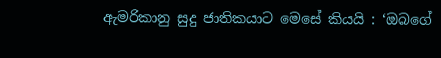ඇමරිකානු සුදු ජාතිකයාට මෙසේ කියයි : ‘ඔබගේ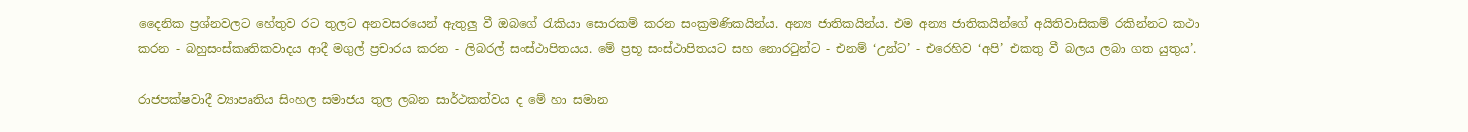දෛනික ප්‍රශ්නවලට හේතුව රට තුලට අනවසරයෙන් ඇතුලු වී ඔබගේ රැකියා සොරකම් කරන සංක්‍රමණිකයින්ය. අන්‍ය ජාතිකයින්ය. එම අන්‍ය ජාතිකයින්ගේ අයිතිවාසිකම් රකින්නට කථා කරන - බහුසංස්කෘතිකවාදය ආදී මගුල් ප්‍රචාරය කරන - ලිබරල් සංස්ථාපිතයය. මේ ප්‍රභූ සංස්ථාපිතයට සහ නොරටුන්ට - එනම් ‘උන්ට’ - එරෙහිව ‘අපි’ එකතු වී බලය ලබා ගත යුතුය’.

රාජපක්ෂවාදී ව්‍යාපෘතිය සිංහල සමාජය තුල ලබන සාර්ථකත්වය ද මේ හා සමාන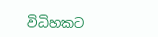විධිහකට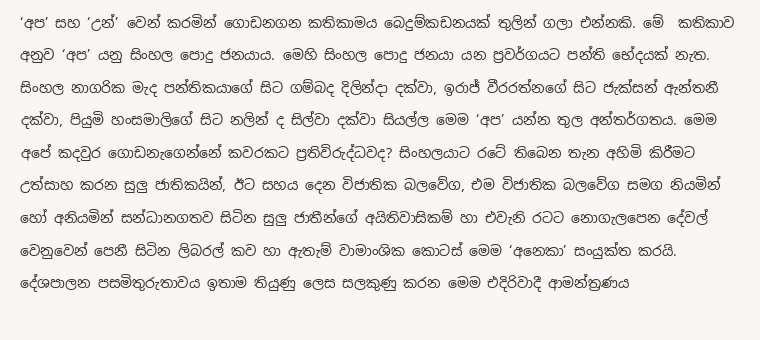‘අප’ සහ ‘උන්’ වෙන් කරමින් ගොඩනගන කතිකාමය බෙදුම්කඩනයක් තුලින් ගලා එන්නකි. මේ  කතිකාව අනුව ‘අප’ යනු සිංහල පොදු ජනයාය. මෙහි සිංහල පොදු ජනයා යන ප්‍රවර්ගයට පන්ති භේදයක් නැත. සිංහල නාගරික මැද පන්තිකයාගේ සිට ගම්බද දිලින්දා දක්වා, ඉරාජ් වීරරත්නගේ සිට ජැක්සන් ඇන්තනී දක්වා, පියුමි හංසමාලිගේ සිට නලින් ද සිල්වා දක්වා සියල්ල මෙම ‘අප’ යන්න තුල අන්තර්ගතය. මෙම අපේ කදවුර ගොඩනැගෙන්නේ කවරකට ප්‍රතිවිරුද්ධවද? සිංහලයාට රටේ තිබෙන තැන අහිමි කිරීමට උත්සාහ කරන සුලු ජාතිකයින්, ඊට සහය දෙන විජාතික බලවේග, එම විජාතික බලවේග සමග නියමින් හෝ අනියමින් සන්ධානගතව සිටින සුලු ජාතීන්ගේ අයිතිවාසිකම් හා එවැනි රටට නොගැලපෙන දේවල් වෙනුවෙන් පෙනී සිටින ලිබරල් කව හා ඇතැම් වාමාංශික කොටස් මෙම ‘අනෙකා’ සංයුක්ත කරයි. දේශපාලන පසමිතුරුතාවය ඉතාම තියුණු ලෙස සලකුණු කරන මෙම එදිරිවාදී ආමන්ත්‍රණය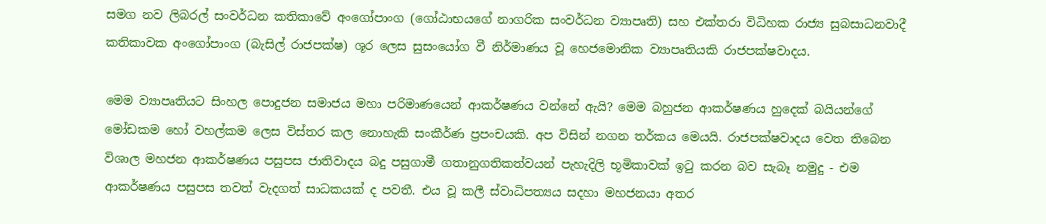සමග නව ලිබරල් සංවර්ධන කතිකාවේ අංගෝපාංග (ගෝඨාභයගේ නාගරික සංවර්ධන ව්‍යාපෘති) සහ එක්තරා විධිහක රාජ්‍ය සුබසාධනවාදී කතිකාවක අංගෝපාංග (බැසිල් රාජපක්ෂ) ශූර ලෙස සුසංයෝග වී නිර්මාණය වූ හෙජමොනික ව්‍යාපෘතියකි රාජපක්ෂවාදය.

මෙම ව්‍යාපෘතියට සිංහල පොදුජන සමාජය මහා පරිමාණයෙන් ආකර්ෂණය වන්නේ ඇයි? මෙම බහුජන ආකර්ෂණය හුදෙක් බයියන්ගේ මෝඩකම හෝ වහල්කම ලෙස විස්තර කල නොහැකි සංකීර්ණ ප්‍රපංචයකි. අප විසින් නගන තර්කය මෙයයි. රාජපක්ෂවාදය වෙත තිබෙන විශාල මහජන ආකර්ෂණය පසුපස ජාතිවාදය බදු පසුගාමී ගතානුගතිකත්වයන් පැහැදිලි භූමිකාවක් ඉටු කරන බව සැබෑ නමුදු - එම ආකර්ෂණය පසුපස තවත් වැදගත් සාධකයක් ද පවතී. එය වූ කලී ස්වාධිපත්‍යය සදහා මහජනයා අතර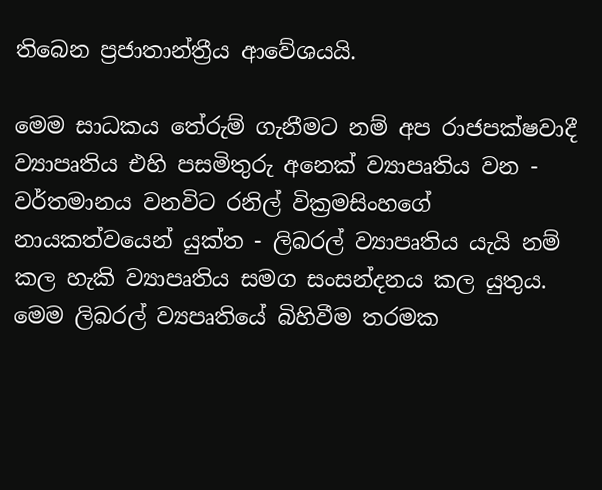තිබෙන ප්‍රජාතාන්ත්‍රීය ආවේශයයි.

මෙම සාධකය තේරුම් ගැනීමට නම් අප රාජපක්ෂවාදී ව්‍යාපෘතිය එහි පසමිතුරු අනෙක් ව්‍යාපෘතිය වන - වර්තමානය වනවිට රනිල් වික්‍රමසිංහගේ නායකත්වයෙන් යුක්ත - ලිබරල් ව්‍යාපෘතිය යැයි නම් කල හැකි ව්‍යාපෘතිය සමග සංසන්දනය කල යුතුය. මෙම ලිබරල් ව්‍යපෘතියේ බිහිවීම තරමක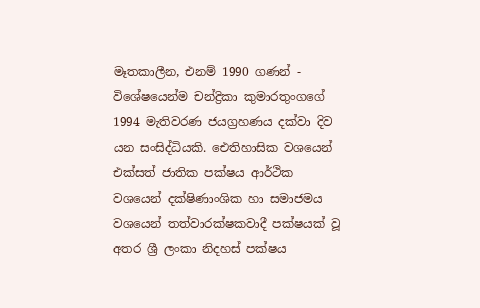මෑතකාලීන, එනම් 1990 ගණන් - විශේෂයෙන්ම චන්ද්‍රිකා කුමාරතුංගගේ 1994 මැතිවරණ ජයග්‍රහණය දක්වා දිව යන සංසිද්ධියකි. ඓතිහාසික වශයෙන් එක්සත් ජාතික පක්ෂය ආර්ථික වශයෙන් දක්ෂිණාංශික හා සමාජමය වශයෙන් තත්වාරක්ෂකවාදී පක්ෂයක් වූ අතර ශ්‍රී ලංකා නිදහස් පක්ෂය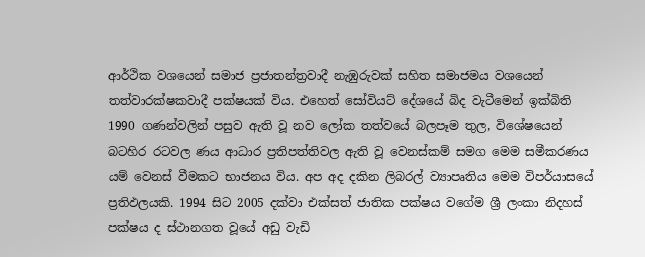ආර්ථික වශයෙන් සමාජ ප්‍රජාතන්ත්‍රවාදී නැඹුරුවක් සහිත සමාජමය වශයෙන් තත්වාරක්ෂකවාදී පක්ෂයක් විය. එහෙත් සෝවියට් දේශයේ බිද වැටීමෙන් ඉක්බිති 1990 ගණන්වලින් පසුව ඇති වූ නව ලෝක තත්වයේ බලපෑම තුල, විශේෂයෙන් බටහිර රටවල ණය ආධාර ප්‍රතිපත්තිවල ඇති වූ වෙනස්කම් සමග මෙම සමීකරණය යම් වෙනස් වීමකට භාජනය විය. අප අද දකින ලිබරල් ව්‍යාපෘතිය මෙම විපර්යාසයේ ප්‍රතිඵලයකි. 1994 සිට 2005 දක්වා එක්සත් ජාතික පක්ෂය වගේම ශ්‍රී ලංකා නිදහස් පක්ෂය ද ස්ථානගත වූයේ අඩු වැඩි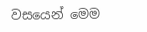වසයෙන් මෙම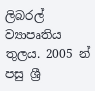ලිබරල් ව්‍යාපෘතිය තුලය. 2005 න් පසු ශ්‍රී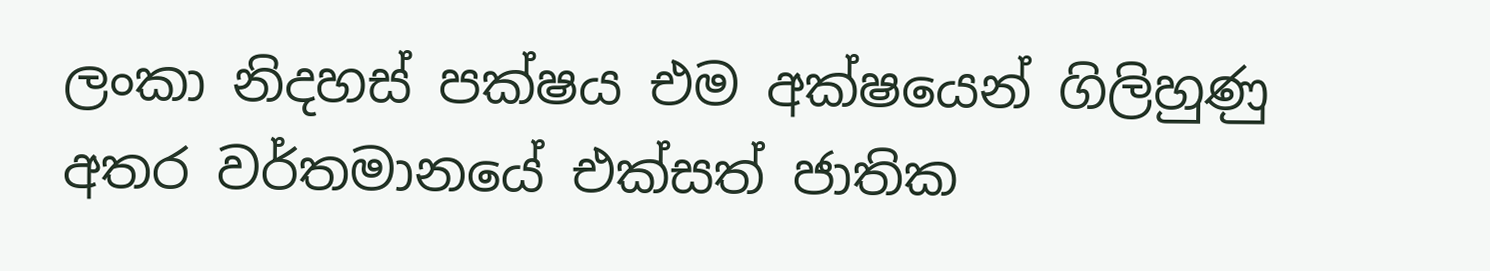ලංකා නිදහස් පක්ෂය එම අක්ෂයෙන් ගිලිහුණු අතර වර්තමානයේ එක්සත් ජාතික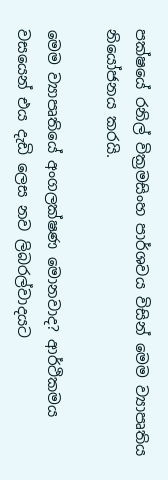පක්ෂයේ රනිල් වික්‍රමසිංහ පාර්ශවය විසින් මෙම ව්‍යාපෘතිය නියෝජනය කරයි.

මෙම ව්‍යාපෘතියේ අංගලක්ෂණ මොනවාද? ආර්ථිකමය වසයෙන් එය දැඩි ලෙස නව ලිබරල්වාදයට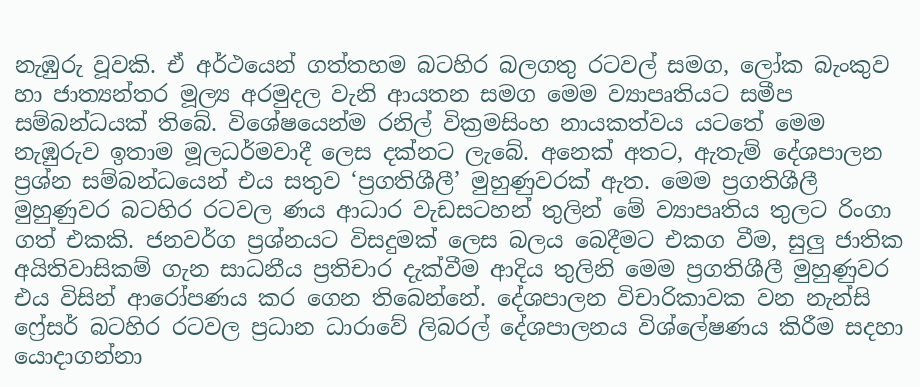නැඹුරු වූවකි. ඒ අර්ථයෙන් ගත්තහම බටහිර බලගතු රටවල් සමග, ලෝක බැංකුව හා ජාත්‍යන්තර මූල්‍ය අරමුදල වැනි ආයතන සමග මෙම ව්‍යාපෘතියට සමීප සම්බන්ධයක් තිබේ. විශේෂයෙන්ම රනිල් වික්‍රමසිංහ නායකත්වය යටතේ මෙම නැඹුරුව ඉතාම මූලධර්මවාදී ලෙස දක්නට ලැබේ. අනෙක් අතට, ඇතැම් දේශපාලන ප්‍රශ්න සම්බන්ධයෙන් එය සතුව ‘ප්‍රගතිශීලී’ මුහුණුවරක් ඇත. මෙම ප්‍රගතිශීලී මුහුණුවර බටහිර රටවල ණය ආධාර වැඩසටහන් තුලින් මේ ව්‍යාපෘතිය තුලට රිංගා ගත් එකකි. ජනවර්ග ප්‍රශ්නයට විසදුමක් ලෙස බලය බෙදීමට එකග වීම, සුලු ජාතික අයිතිවාසිකම් ගැන සාධනීය ප්‍රතිචාර දැක්වීම ආදිය තුලිනි මෙම ප්‍රගතිශීලී මුහුණුවර එය විසින් ආරෝපණය කර ගෙන තිබෙන්නේ. දේශපාලන විචාරිකාවක වන නැන්සි ෆ්‍රේසර් බටහිර රටවල ප්‍රධාන ධාරාවේ ලිබරල් දේශපාලනය විශ්ලේෂණය කිරීම සදහා යොදාගන්නා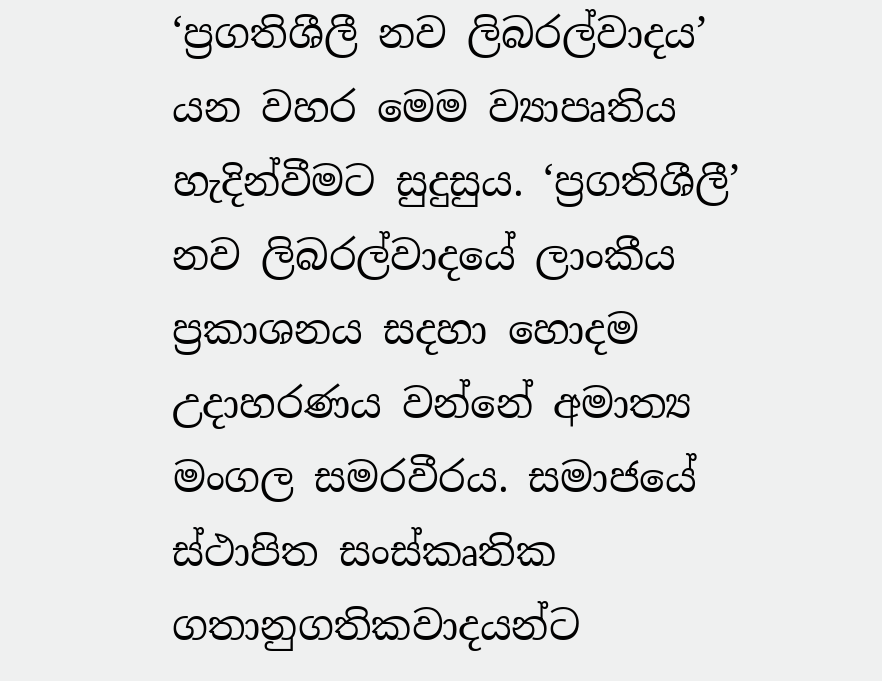‘ප්‍රගතිශීලී නව ලිබරල්වාදය’ යන වහර මෙම ව්‍යාපෘතිය හැදින්වීමට සුදුසුය. ‘ප්‍රගතිශීලී’ නව ලිබරල්වාදයේ ලාංකීය ප්‍රකාශනය සදහා හොදම උදාහරණය වන්නේ අමාත්‍ය මංගල සමරවීරය. සමාජයේ ස්ථාපිත සංස්කෘතික ගතානුගතිකවාදයන්ට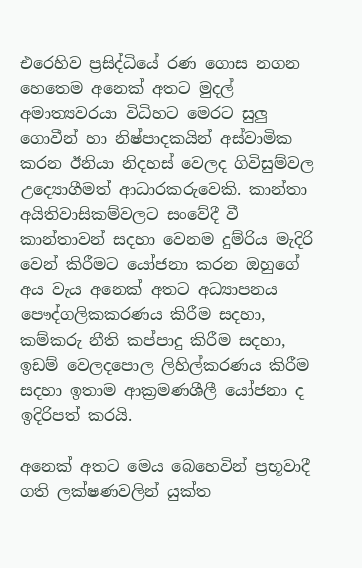එරෙහිව ප්‍රසිද්ධියේ රණ ගොස නගන හෙතෙම අනෙක් අතට මුදල් අමාත්‍යවරයා විධිහට මෙරට සුලු ගොවීන් හා නිෂ්පාදකයින් අස්වාමික කරන ඊනියා නිදහස් වෙලද ගිවිසුම්වල උද්‍යොගීමත් ආධාරකරුවෙකි. කාන්තා අයිතිවාසිකම්වලට සංවේදී වී කාන්තාවන් සදහා වෙනම දුම්රිය මැදිරි වෙන් කිරීමට යෝජනා කරන ඔහුගේ අය වැය අනෙක් අතට අධ්‍යාපනය පෞද්ගලිකකරණය කිරීම සදහා, කම්කරු නීති කප්පාදු කිරීම සදහා, ඉඩම් වෙලදපොල ලිහිල්කරණය කිරීම සදහා ඉතාම ආක්‍රමණශීලී යෝජනා ද ඉදිරිපත් කරයි.

අනෙක් අතට මෙය බෙහෙවින් ප්‍රභූවාදී ගති ලක්ෂණවලින් යුක්ත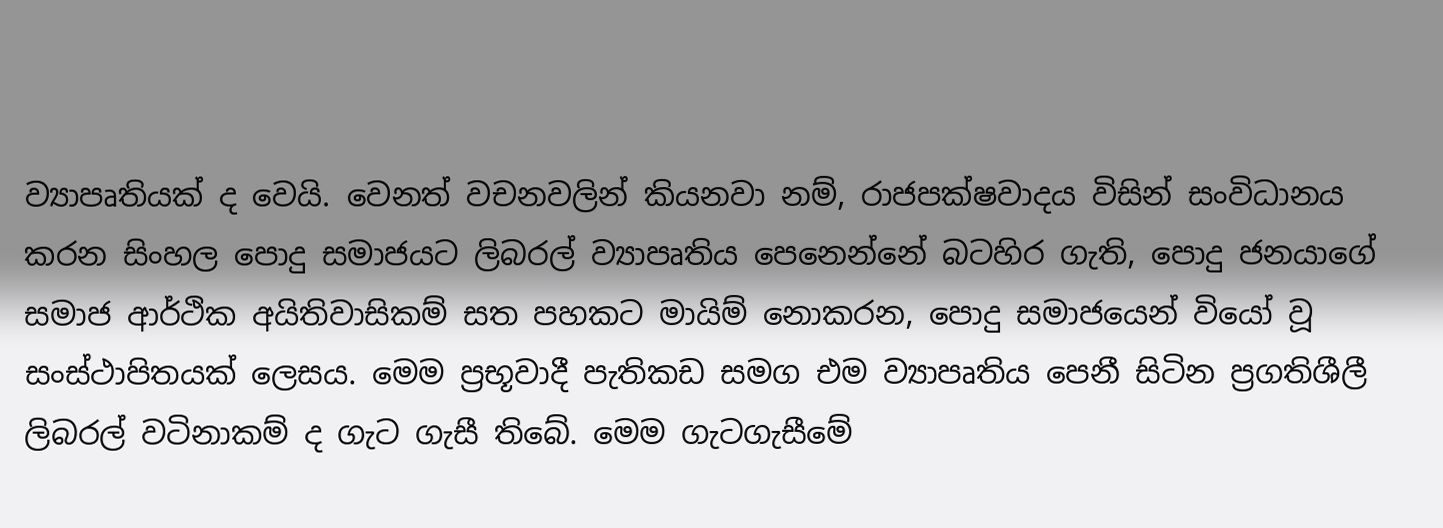ව්‍යාපෘතියක් ද වෙයි. වෙනත් වචනවලින් කියනවා නම්, රාජපක්ෂවාදය විසින් සංවිධානය කරන සිංහල පොදු සමාජයට ලිබරල් ව්‍යාපෘතිය පෙනෙන්නේ බටහිර ගැති, පොදු ජනයාගේ සමාජ ආර්ථික අයිතිවාසිකම් සත පහකට මායිම් නොකරන, පොදු සමාජයෙන් වියෝ වූ සංස්ථාපිතයක් ලෙසය. මෙම ප්‍රභූවාදී පැතිකඩ සමග එම ව්‍යාපෘතිය පෙනී සිටින ප්‍රගතිශීලී ලිබරල් වටිනාකම් ද ගැට ගැසී තිබේ. මෙම ගැටගැසීමේ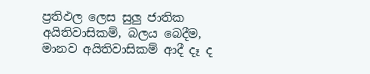ප්‍රතිඵල ලෙස සුලු ජාතික අයිතිවාසිකම්, බලය බෙදීම, මානව අයිතිවාසිකම් ආදී දෑ ද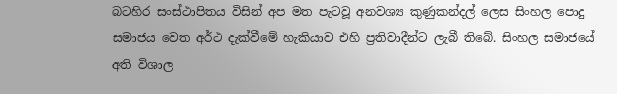බටහිර සංස්ථාපිතය විසින් අප මත පැටවූ අනවශ්‍ය කුණුකන්දල් ලෙස සිංහල පොදු සමාජය වෙත අර්ථ දැක්වීමේ හැකියාව එහි ප්‍රතිවාදීන්ට ලැබී තිබේ. සිංහල සමාජයේ අති විශාල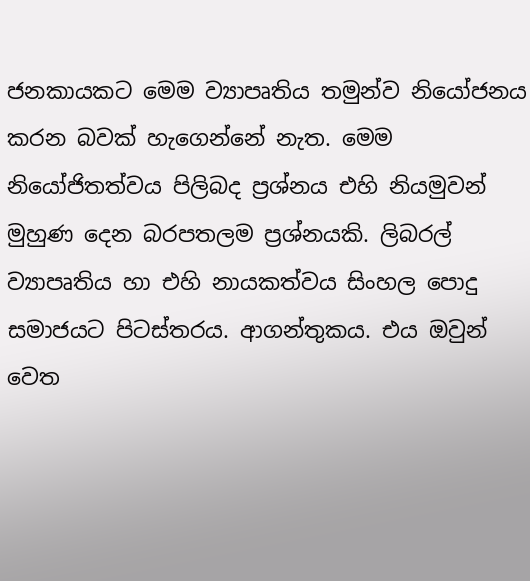ජනකායකට මෙම ව්‍යාපෘතිය තමුන්ව නියෝජනය කරන බවක් හැගෙන්නේ නැත. මෙම නියෝජිතත්වය පිලිබද ප්‍රශ්නය එහි නියමුවන් මුහුණ දෙන බරපතලම ප්‍රශ්නයකි. ලිබරල් ව්‍යාපෘතිය හා එහි නායකත්වය සිංහල පොදු සමාජයට පිටස්තරය. ආගන්තුකය. එය ඔවුන් වෙත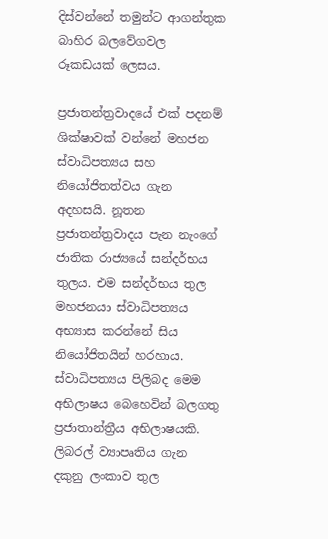දිස්වන්නේ තමුන්ට ආගන්තුක බාහිර බලවේගවල රූකඩයක් ලෙසය.

ප්‍රජාතන්ත්‍රවාදයේ එක් පදනම් ශික්ෂාවක් වන්නේ මහජන ස්වාධිපත්‍යය සහ නියෝජිතත්වය ගැන අදහසයි. නූතන ප්‍රජාතන්ත්‍රවාදය පැන නැංගේ ජාතික රාජ්‍යයේ සන්දර්භය තුලය. එම සන්දර්භය තුල මහජනයා ස්වාධිපත්‍යය අභ්‍යාස කරන්නේ සිය නියෝජිතයින් හරහාය. ස්වාධිපත්‍යය පිලිබද මෙම අභිලාෂය බෙහෙවින් බලගතු ප්‍රජාතාන්ත්‍රීය අභිලාෂයකි. ලිබරල් ව්‍යාපෘතිය ගැන දකුනු ලංකාව තුල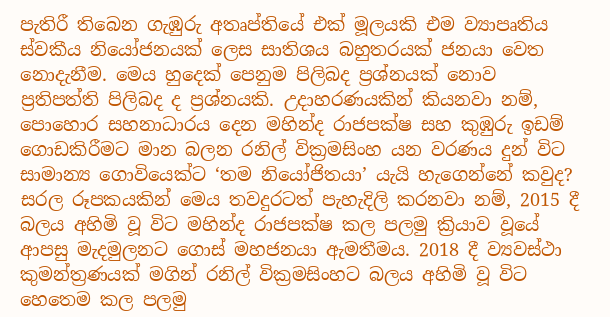පැතිරී තිබෙන ගැඹුරු අතෘප්තියේ එක් මූලයකි එම ව්‍යාපෘතිය ස්වකීය නියෝජනයක් ලෙස සාතිශය බහුතරයක් ජනයා වෙත නොදැනීම. මෙය හුදෙක් පෙනුම පිලිබද ප්‍රශ්නයක් නොව ප්‍රතිපත්ති පිලිබද ද ප්‍රශ්නයකි. උදාහරණයකින් කියනවා නම්, පොහොර සහනාධාරය දෙන මහින්ද රාජපක්ෂ සහ කුඹුරු ඉඩම් ගොඩකිරීමට මාන බලන රනිල් වික්‍රමසිංහ යන වරණය දුන් විට සාමාන්‍ය ගොවියෙක්ට ‘තම නියෝජිතයා’ යැයි හැගෙන්නේ කවුද?  සරල රූපකයකින් මෙය තවදුරටත් පැහැදිලි කරනවා නම්, 2015 දී බලය අහිමි වූ විට මහින්ද රාජපක්ෂ කල පලමු ක්‍රියාව වූයේ ආපසු මැදමුලනට ගොස් මහජනයා ඇමතීමය. 2018 දී ව්‍යවස්ථා කුමන්ත්‍රණයක් මගින් රනිල් වික්‍රමසිංහට බලය අහිමි වූ විට හෙතෙම කල පලමු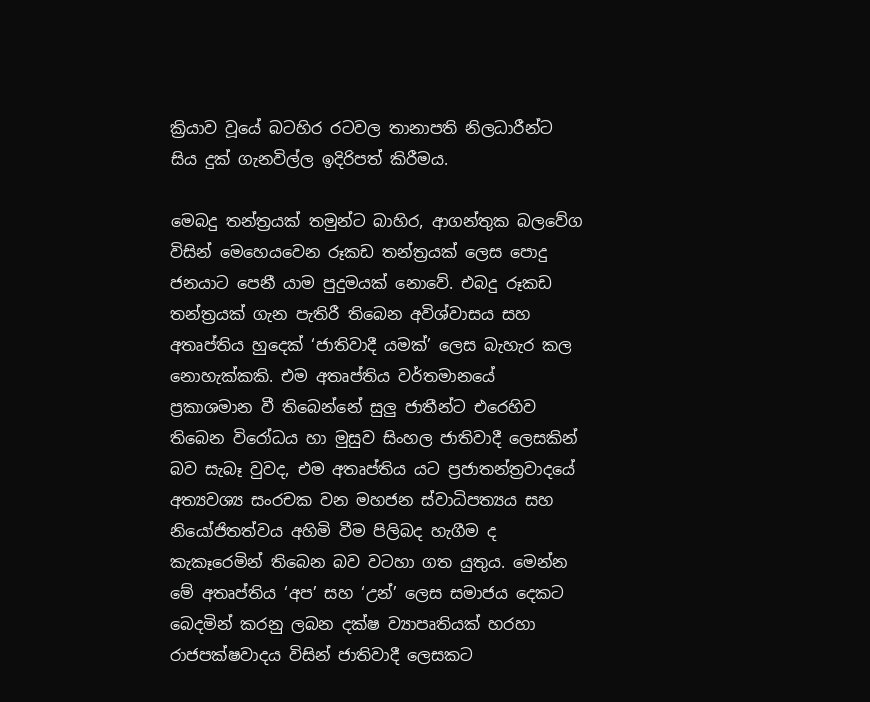ක්‍රියාව වූයේ බටහිර රටවල තානාපති නිලධාරීන්ට සිය දුක් ගැනවිල්ල ඉදිරිපත් කිරීමය.

මෙබදු තන්ත්‍රයක් තමුන්ට බාහිර, ආගන්තුක බලවේග විසින් මෙහෙයවෙන රූකඩ තන්ත්‍රයක් ලෙස පොදු ජනයාට පෙනී යාම පුදුමයක් නොවේ. එබදු රූකඩ තන්ත්‍රයක් ගැන පැතිරී තිබෙන අවිශ්වාසය සහ අතෘප්තිය හුදෙක් ‘ජාතිවාදී යමක්’ ලෙස බැහැර කල නොහැක්කකි. එම අතෘප්තිය වර්තමානයේ ප්‍රකාශමාන වී තිබෙන්නේ සුලු ජාතීන්ට එරෙහිව තිබෙන විරෝධය හා මුසුව සිංහල ජාතිවාදී ලෙසකින් බව සැබෑ වුවද, එම අතෘප්තිය යට ප්‍රජාතන්ත්‍රවාදයේ අත්‍යවශ්‍ය සංරචක වන මහජන ස්වාධිපත්‍යය සහ නියෝජිතත්වය අහිමි වීම පිලිබද හැගීම ද කැකෑරෙමින් තිබෙන බව වටහා ගත යුතුය. මෙන්න මේ අතෘප්තිය ‘අප’ සහ ‘උන්’ ලෙස සමාජය දෙකට බෙදමින් කරනු ලබන දක්ෂ ව්‍යාපෘතියක් හරහා රාජපක්ෂවාදය විසින් ජාතිවාදී ලෙසකට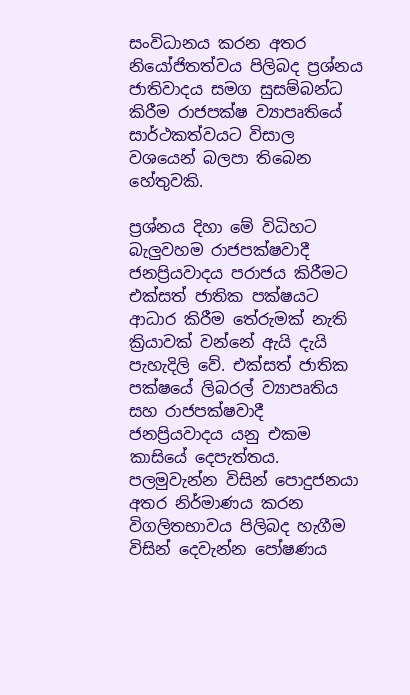සංවිධානය කරන අතර නියෝජිතත්වය පිලිබද ප්‍රශ්නය ජාතිවාදය සමග සුසම්බන්ධ කිරීම රාජපක්ෂ ව්‍යාපෘතියේ සාර්ථකත්වයට විසාල වශයෙන් බලපා තිබෙන හේතුවකි.

ප්‍රශ්නය දිහා මේ විධිහට බැලුවහම රාජපක්ෂවාදී ජනප්‍රියවාදය පරාජය කිරීමට එක්සත් ජාතික පක්ෂයට ආධාර කිරීම තේරුමක් නැති ක්‍රියාවක් වන්නේ ඇයි දැයි පැහැදිලි වේ. එක්සත් ජාතික පක්ෂයේ ලිබරල් ව්‍යාපෘතිය සහ රාජපක්ෂවාදී ජනප්‍රියවාදය යනු එකම කාසියේ දෙපැත්තය. පලමුවැන්න විසින් පොදුජනයා අතර නිර්මාණය කරන විගලිතභාවය පිලිබද හැගීම විසින් දෙවැන්න පෝෂණය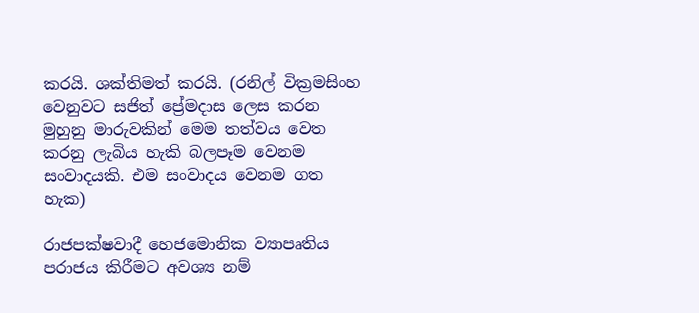කරයි. ශක්තිමත් කරයි. (රනිල් වික්‍රමසිංහ වෙනුවට සජිත් ප්‍රේමදාස ලෙස කරන මුහුනු මාරුවකින් මෙම තත්වය වෙත කරනු ලැබිය හැකි බලපෑම වෙනම සංවාදයකි. එම සංවාදය වෙනම ගත හැක)

රාජපක්ෂවාදී හෙජමොනික ව්‍යාපෘතිය පරාජය කිරීමට අවශ්‍ය නම්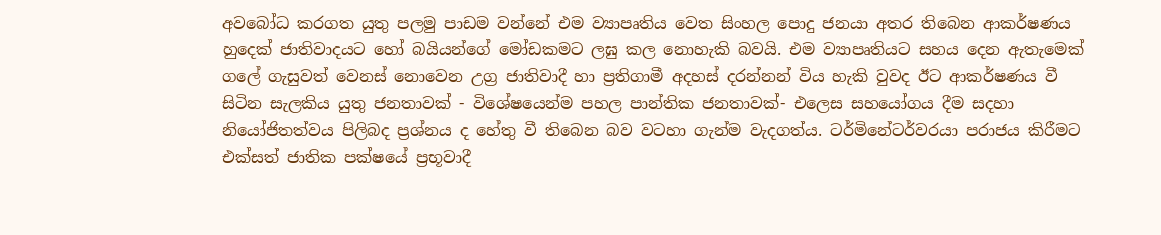අවබෝධ කරගත යුතු පලමු පාඩම වන්නේ එම ව්‍යාපෘතිය වෙත සිංහල පොදු ජනයා අතර තිබෙන ආකර්ෂණය හුදෙක් ජාතිවාදයට හෝ බයියන්ගේ මෝඩකමට ලඝු කල නොහැකි බවයි. එම ව්‍යාපෘතියට සහය දෙන ඇතැමෙක් ගලේ ගැසුවත් වෙනස් නොවෙන උග්‍ර ජාතිවාදී හා ප්‍රතිගාමී අදහස් දරන්නන් විය හැකි වුවද ඊට ආකර්ෂණය වී සිටින සැලකිය යුතු ජනතාවක් - විශේෂයෙන්ම පහල පාන්තික ජනතාවක්- එලෙස සහයෝගය දීම සදහා නියෝජිතත්වය පිලිබද ප්‍රශ්නය ද හේතු වී තිබෙන බව වටහා ගැන්ම වැදගත්ය. ටර්මිනේටර්වරයා පරාජය කිරීමට එක්සත් ජාතික පක්ෂයේ ප්‍රභූවාදී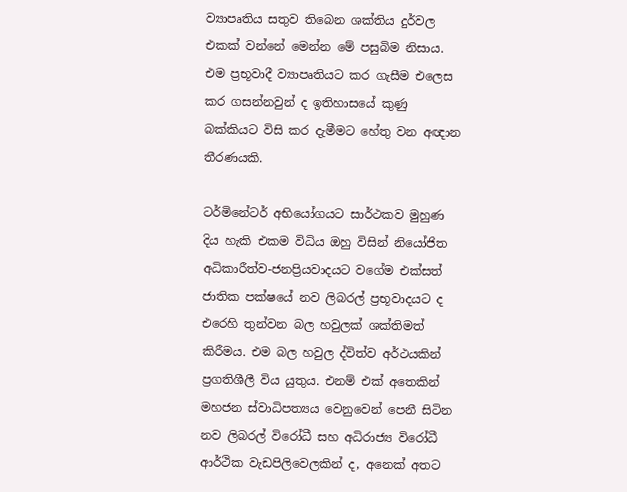ව්‍යාපෘතිය සතුව තිබෙන ශක්තිය දුර්වල එකක් වන්නේ මෙන්න මේ පසුබිම නිසාය. එම ප්‍රභූවාදී ව්‍යාපෘතියට කර ගැසීම එලෙස කර ගසන්නවුන් ද ඉතිහාසයේ කුණු බක්කියට විසි කර දැමීමට හේතු වන අඥාන තීරණයකි.

ටර්මිනේටර් අභියෝගයට සාර්ථකව මුහුණ දිය හැකි එකම විධිය ඔහු විසින් නියෝජිත අධිකාරීත්ව-ජනප්‍රියවාදයට වගේම එක්සත් ජාතික පක්ෂයේ නව ලිබරල් ප්‍රභූවාදයට ද එරෙහි තුන්වන බල හවුලක් ශක්තිමත් කිරීමය. එම බල හවුල ද්විත්ව අර්ථයකින් ප්‍රගතිශීලී විය යුතුය. එනම් එක් අතෙකින් මහජන ස්වාධිපත්‍යය වෙනුවෙන් පෙනී සිටින නව ලිබරල් විරෝධී සහ අධිරාජ්‍ය විරෝධී ආර්ථික වැඩපිලිවෙලකින් ද, අනෙක් අතට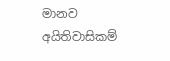මානව අයිතිවාසිකම්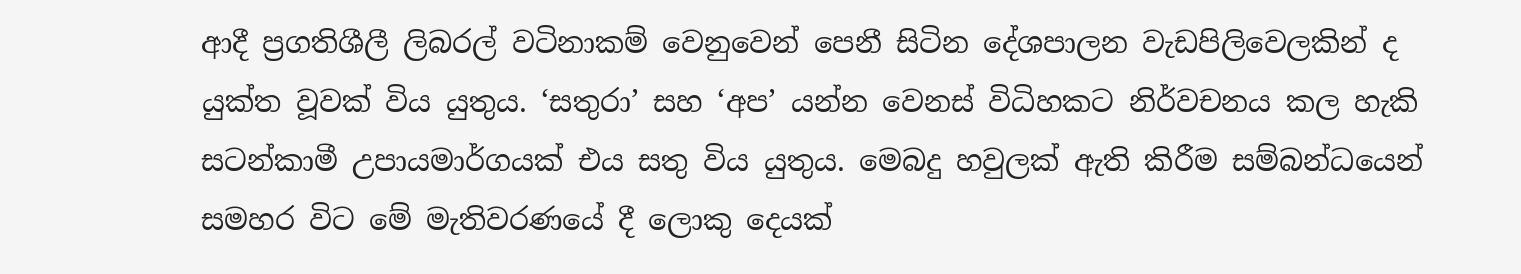ආදී ප්‍රගතිශීලී ලිබරල් වටිනාකම් වෙනුවෙන් පෙනී සිටින දේශපාලන වැඩපිලිවෙලකින් ද යුක්ත වූවක් විය යුතුය. ‘සතුරා’ සහ ‘අප’ යන්න වෙනස් විධිහකට නිර්වචනය කල හැකි සටන්කාමී උපායමාර්ගයක් එය සතු විය යුතුය. මෙබදු හවුලක් ඇති කිරීම සම්බන්ධයෙන් සමහර විට මේ මැතිවරණයේ දී ලොකු දෙයක්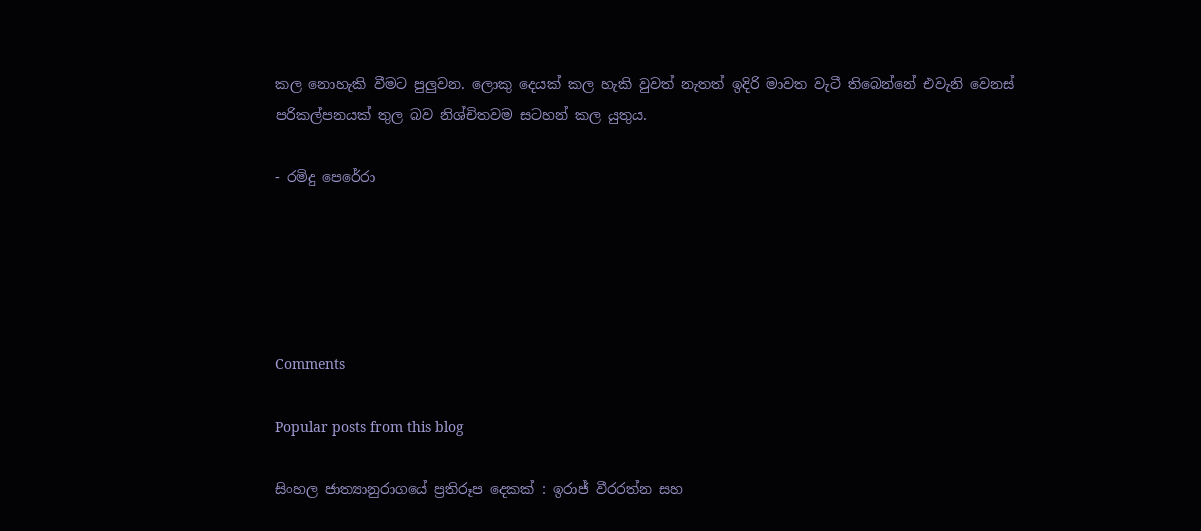කල නොහැකි වීමට පුලුවන. ලොකු දෙයක් කල හැකි වුවත් නැතත් ඉදිරි මාවත වැටී තිබෙන්නේ එවැනි වෙනස් පරිකල්පනයක් තුල බව නිශ්චිතවම සටහන් කල යුතුය.

- රමිදු පෙරේරා





Comments

Popular posts from this blog

සිංහල ජාත්‍යානුරාගයේ ප්‍රතිරූප දෙකක් : ඉරාජ් වීරරත්න සහ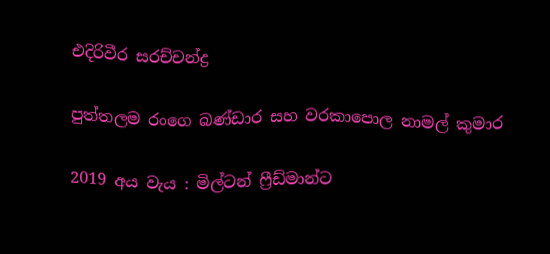එදිරිවීර සරච්චන්ද්‍ර

පුත්තලම රංගෙ බණ්ඩාර සහ වරකාපොල නාමල් කුමාර

2019 අය වැය : මිල්ටන් ෆ්‍රීඩ්මාන්ට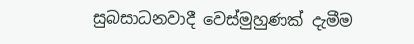සුබසාධනවාදී වෙස්මුහුණක් දැමීම